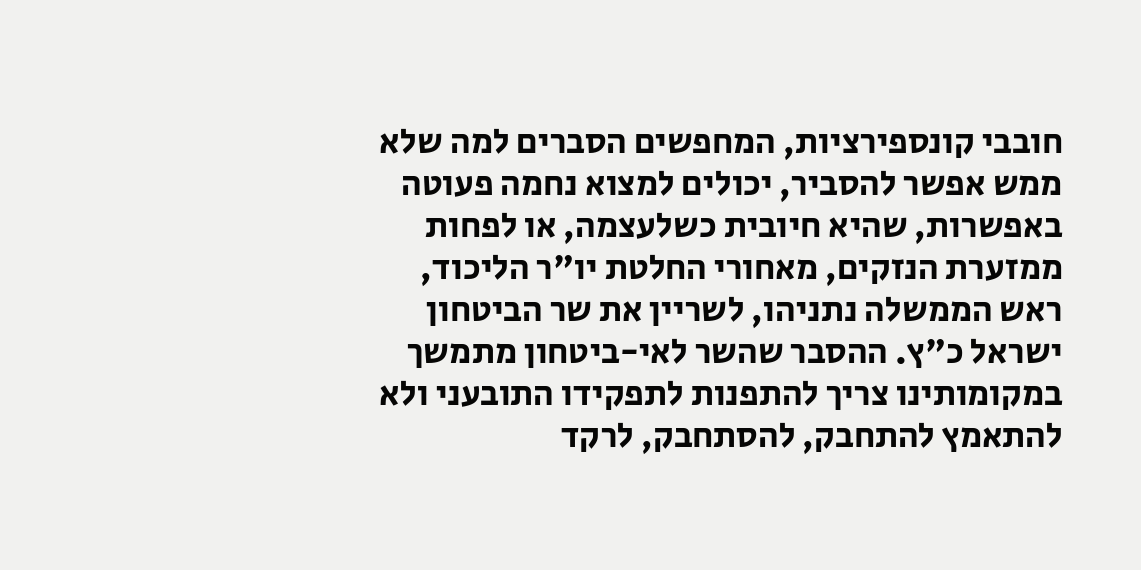חובבי קונספירציות, המחפשים הסברים למה שלא ממש אפשר להסביר, יכולים למצוא נחמה פעוטה באפשרות, שהיא חיובית כשלעצמה, או לפחות ממזערת הנזקים, מאחורי החלטת יו"ר הליכוד, ראש הממשלה נתניהו, לשריין את שר הביטחון ישראל כ"ץ. ההסבר שהשר לאי-ביטחון מתמשך במקומותינו צריך להתפנות לתפקידו התובעני ולא להתאמץ להתחבק, להסתחבק, לרקד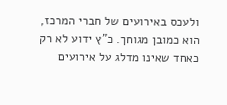ולעכס באירועים של חברי המרכז, הוא כמובן מגוחך. כ"ץ ידוע לא רק כאחד שאינו מדלג על אירועים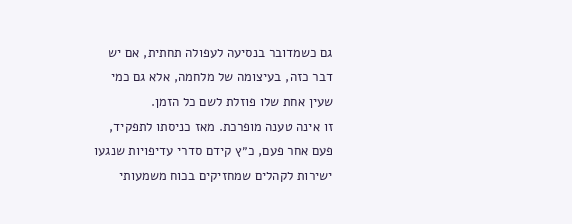גם כשמדובר בנסיעה לעפולה תחתית, אם יש דבר כזה, בעיצומה של מלחמה, אלא גם כמי שעין אחת שלו פוזלת לשם כל הזמן.
זו אינה טענה מופרכת. מאז כניסתו לתפקיד, פעם אחר פעם, כ״ץ קידם סדרי עדיפויות שנגעו ישירות לקהלים שמחזיקים בכוח משמעותי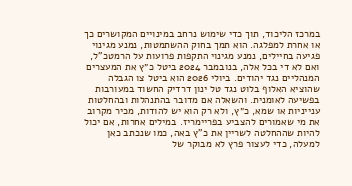במרכז הליכוד, תוך כדי שימוש נרחב במינויים המקושרים כך או אחרת למפלגה. הוא תמך בחוק ההשתמטות, נמנע מגינוי פגיעה בחיילים, נמנע מגינוי התקפות פרועות על הרמטכ"ל, ואם לא די בכל אלה, בנובמבר 2024 ביטל כ״ץ את המעצרים המנהליים נגד יהודים. ביולי 2026 הוא ביטל צו הגבלה שהוציא האלוף בלוט נגד טל ינון דרדיק החשוד במעורבות בפשיעה לאומנית. והשאלה אם מדובר בהתנהלות ובהחלטות ענייניות או שמא, כ״ץ, ולא רק הוא יש להודות, מכיר מקרוב את מי שאמורים להצביע בפריימריז. במילים אחרות, אם יכול להיות שההחלטה לשריין את כ"ץ באה, כמו שנכתב כאן למעלה, כדי לעצור פרץ לא מבוקר של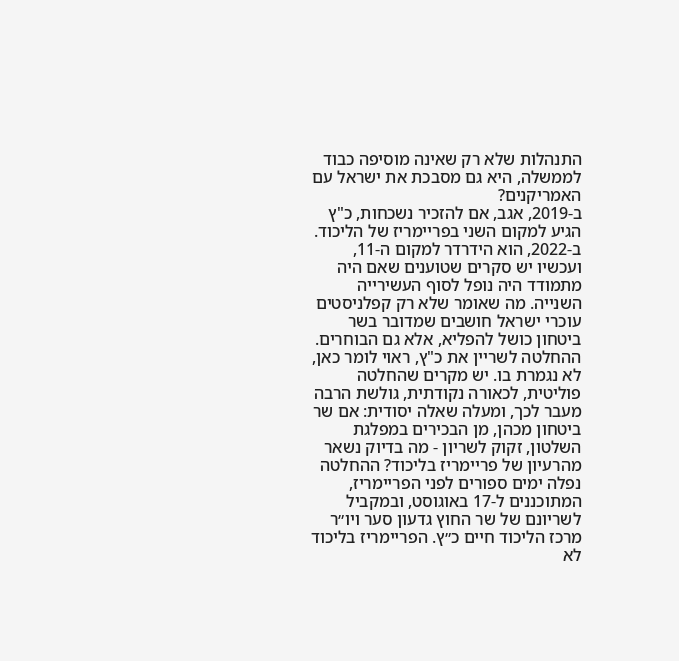התנהלות שלא רק שאינה מוסיפה כבוד לממשלה, היא גם מסבכת את ישראל עם האמריקנים?
ב-2019, אגב, אם להזכיר נשכחות, כ"ץ הגיע למקום השני בפריימריז של הליכוד. ב-2022, הוא הידרדר למקום ה-11, ועכשיו יש סקרים שטוענים שאם היה מתמודד היה נופל לסוף העשירייה השנייה. מה שאומר שלא רק קפלניסטים עוכרי ישראל חושבים שמדובר בשר ביטחון כושל להפליא, אלא גם הבוחרים.
ההחלטה לשריין את כ"ץ, ראוי לומר כאן, לא נגמרת בו. יש מקרים שהחלטה פוליטית, לכאורה נקודתית, גולשת הרבה מעבר לכך, ומעלה שאלה יסודית: אם שר ביטחון מכהן, מן הבכירים במפלגת השלטון, זקוק לשריון - מה בדיוק נשאר מהרעיון של פריימריז בליכוד? ההחלטה נפלה ימים ספורים לפני הפריימריז, המתוכננים ל-17 באוגוסט, ובמקביל לשריונם של שר החוץ גדעון סער ויו״ר מרכז הליכוד חיים כ״ץ. הפריימריז בליכוד לא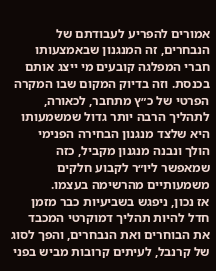אמורים להפריע לעבודתם של הנבחרים, זה המנגנון שבאמצעותו חברי המפלגה קובעים מי ייצג אותם בכנסת. וזה בדיוק המקום שבו המקרה הפרטי של כ״ץ מתחבר, לכאורה, לתהליך הרבה יותר גדול שמשמעותו היא שלצד מנגנון הבחירה הפנימי הולך ונבנה מנגנון מקביל, כזה שמאפשר ליו״ר לקבוע חלקים משמעותיים מהרשימה בעצמו.
אז נכון, ניפגש בשביעיות כבר מזמן חדל להיות תהליך דמוקרטי המכבד את הבוחרים ואת הנבחרים, והפך לסוג של קרנבל, לעיתים קרובות מביש בפני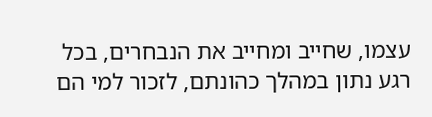עצמו, שחייב ומחייב את הנבחרים, בכל רגע נתון במהלך כהונתם, לזכור למי הם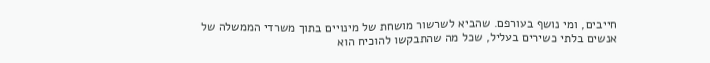חייבים, ומי נושף בעורפם. שהביא לשרשור מושחת של מינויים בתוך משרדי הממשלה של אנשים בלתי כשירים בעליל, שכל מה שהתבקשו להוכיח הוא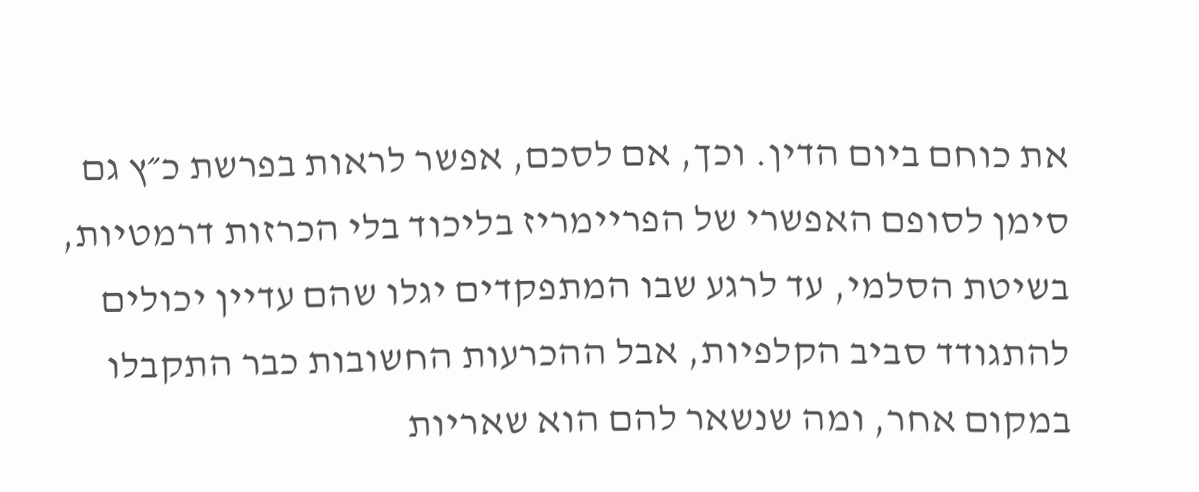את כוחם ביום הדין. וכך, אם לסכם, אפשר לראות בפרשת כ״ץ גם סימן לסופם האפשרי של הפריימריז בליכוד בלי הכרזות דרמטיות, בשיטת הסלמי, עד לרגע שבו המתפקדים יגלו שהם עדיין יכולים להתגודד סביב הקלפיות, אבל ההכרעות החשובות כבר התקבלו במקום אחר, ומה שנשאר להם הוא שאריות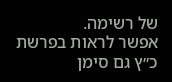של רשימה.
אפשר לראות בפרשת כ״ץ גם סימן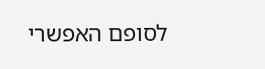לסופם האפשרי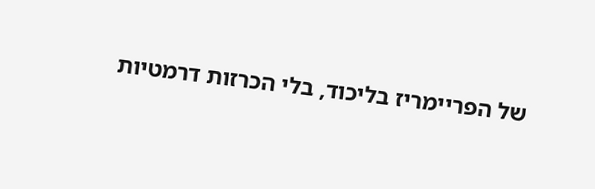של הפריימריז בליכוד, בלי הכרזות דרמטיות